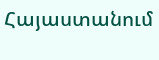Հայաստանում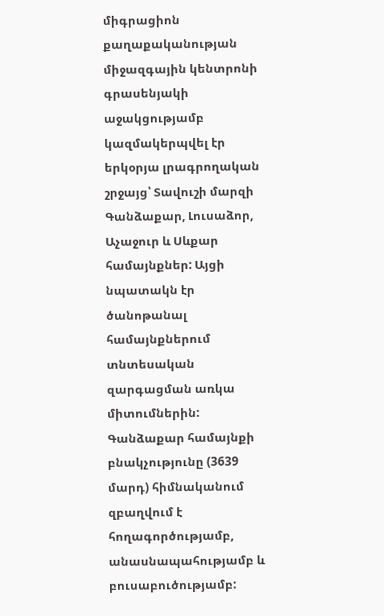միգրացիոն քաղաքականության միջազգային կենտրոնի գրասենյակի աջակցությամբ կազմակերպվել էր երկօրյա լրագրողական շրջայց՝ Տավուշի մարզի Գանձաքար, Լուսաձոր, Աչաջուր և Սևքար համայնքներ: Այցի նպատակն էր ծանոթանալ համայնքներում տնտեսական զարգացման առկա միտումներին:
Գանձաքար համայնքի բնակչությունը (3639 մարդ) հիմնականում զբաղվում է հողագործությամբ, անասնապահությամբ և բուսաբուծությամբ: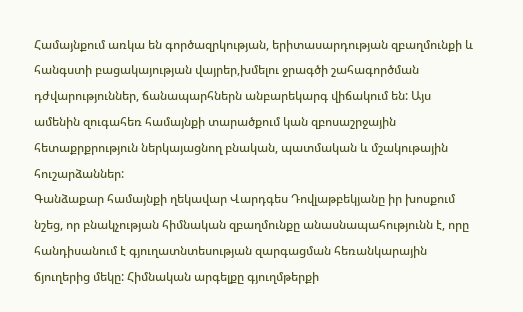Համայնքում առկա են գործազրկության, երիտասարդության զբաղմունքի և հանգստի բացակայության վայրեր,խմելու ջրագծի շահագործման դժվարություններ, ճանապարհներն անբարեկարգ վիճակում են: Այս ամենին զուգահեռ համայնքի տարածքում կան զբոսաշրջային հետաքրքրություն ներկայացնող բնական, պատմական և մշակութային հուշարձաններ:
Գանձաքար համայնքի ղեկավար Վարդգես Դովլաթբեկյանը իր խոսքում նշեց, որ բնակչության հիմնական զբաղմունքը անասնապահությունն է, որը հանդիսանում է գյուղատնտեսության զարգացման հեռանկարային ճյուղերից մեկը: Հիմնական արգելքը գյուղմթերքի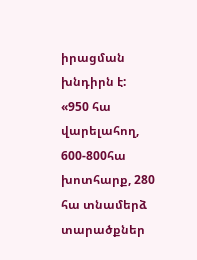իրացման խնդիրն է:
«950 հա վարելահող, 600-800հա խոտհարք, 280 հա տնամերձ տարածքներ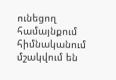ունեցող համայնքում հիմնականում մշակվում են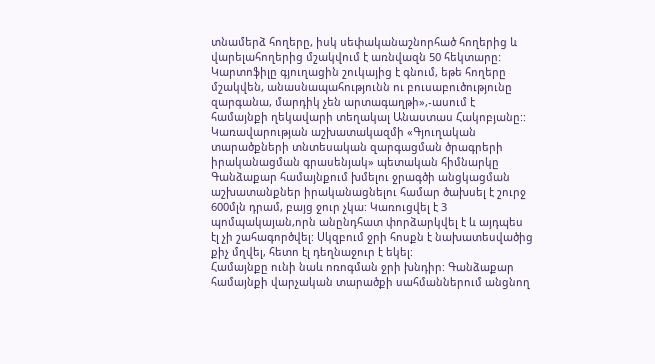տնամերձ հողերը, իսկ սեփականաշնորհած հողերից և վարելահողերից մշակվում է առնվազն 50 հեկտարը:
Կարտոֆիլը գյուղացին շուկայից է գնում, եթե հողերը մշակվեն, անասնապահությունն ու բուսաբուծությունը զարգանա, մարդիկ չեն արտագաղթի»,-ասում է համայնքի ղեկավարի տեղակալ Անաստաս Հակոբյանը::
Կառավարության աշխատակազմի «Գյուղական տարածքների տնտեսական զարգացման ծրագրերի իրականացման գրասենյակ» պետական հիմնարկը Գանձաքար համայնքում խմելու ջրագծի անցկացման աշխատանքներ իրականացնելու համար ծախսել է շուրջ 600մլն դրամ, բայց ջուր չկա: Կառուցվել է 3 պոմպակայան,որն անընդհատ փորձարկվել է և այդպես էլ չի շահագործվել: Սկզբում ջրի հոսքն է նախատեսվածից քիչ մղվել, հետո էլ դեղնաջուր է եկել:
Համայնքը ունի նաև ոռոգման ջրի խնդիր: Գանձաքար համայնքի վարչական տարածքի սահմաններում անցնող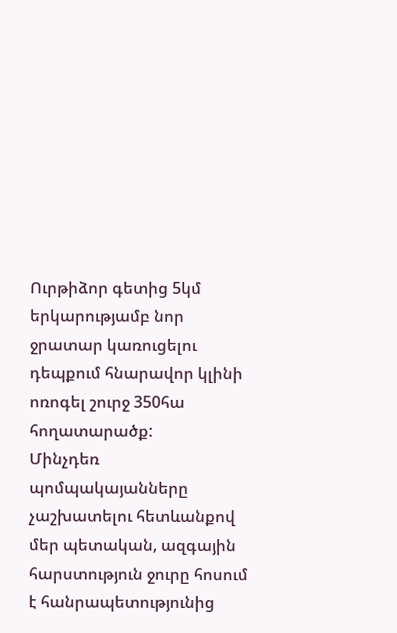Ուրթիձոր գետից 5կմ երկարությամբ նոր ջրատար կառուցելու դեպքում հնարավոր կլինի ոռոգել շուրջ 350հա հողատարածք:
Մինչդեռ պոմպակայանները չաշխատելու հետևանքով մեր պետական, ազգային հարստություն ջուրը հոսում է հանրապետությունից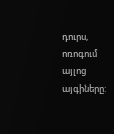դուրս, ոռոգում այլոց այգիները: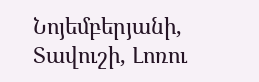Նոյեմբերյանի, Տավուշի, Լոռու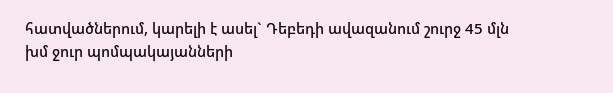հատվածներում, կարելի է ասել` Դեբեդի ավազանում շուրջ 45 մլն խմ ջուր պոմպակայանների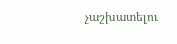չաշխատելու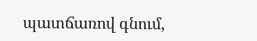պատճառով գնում,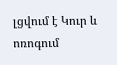լցվում է Կուր և ոռոգում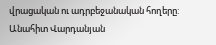վրացական ու ադրբեջանական հողերը:
Անահիտ Վարդանյան